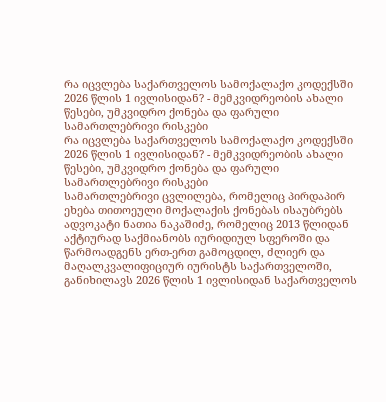რა იცვლება საქართველოს სამოქალაქო კოდექსში 2026 წლის 1 ივლისიდან? - მემკვიდრეობის ახალი წესები, უმკვიდრო ქონება და ფარული სამართლებრივი რისკები
რა იცვლება საქართველოს სამოქალაქო კოდექსში 2026 წლის 1 ივლისიდან? - მემკვიდრეობის ახალი წესები, უმკვიდრო ქონება და ფარული სამართლებრივი რისკები
სამართლებრივი ცვლილება, რომელიც პირდაპირ ეხება თითოეული მოქალაქის ქონებას ისაუბრებს ადვოკატი ნათია ნაკაშიძე, რომელიც 2013 წლიდან აქტიურად საქმიანობს იურიდიულ სფეროში და წარმოადგენს ერთ-ერთ გამოცდილ, ძლიერ და მაღალკვალიფიციურ იურისტს საქართველოში, განიხილავს 2026 წლის 1 ივლისიდან საქართველოს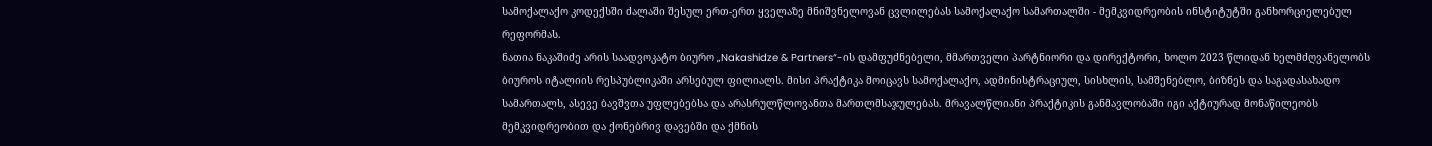სამოქალაქო კოდექსში ძალაში შესულ ერთ-ერთ ყველაზე მნიშვნელოვან ცვლილებას სამოქალაქო სამართალში - მემკვიდრეობის ინსტიტუტში განხორციელებულ რეფორმას.
ნათია ნაკაშიძე არის საადვოკატო ბიურო „Nakashidze & Partners“-ის დამფუძნებელი, მმართველი პარტნიორი და დირექტორი, ხოლო 2023 წლიდან ხელმძღვანელობს ბიუროს იტალიის რესპუბლიკაში არსებულ ფილიალს. მისი პრაქტიკა მოიცავს სამოქალაქო, ადმინისტრაციულ, სისხლის, სამშენებლო, ბიზნეს და საგადასახადო სამართალს, ასევე ბავშვთა უფლებებსა და არასრულწლოვანთა მართლმსაჯულებას. მრავალწლიანი პრაქტიკის განმავლობაში იგი აქტიურად მონაწილეობს მემკვიდრეობით და ქონებრივ დავებში და ქმნის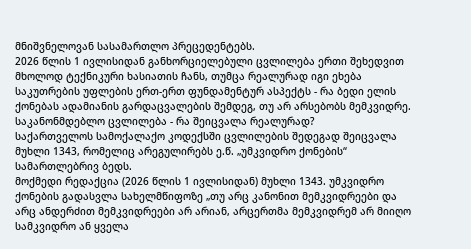მნიშვნელოვან სასამართლო პრეცედენტებს.
2026 წლის 1 ივლისიდან განხორციელებული ცვლილება ერთი შეხედვით მხოლოდ ტექნიკური ხასიათის ჩანს, თუმცა რეალურად იგი ეხება საკუთრების უფლების ერთ-ერთ ფუნდამენტურ ასპექტს - რა ბედი ელის ქონებას ადამიანის გარდაცვალების შემდეგ, თუ არ არსებობს მემკვიდრე.
საკანონმდებლო ცვლილება - რა შეიცვალა რეალურად?
საქართველოს სამოქალაქო კოდექსში ცვლილების შედეგად შეიცვალა მუხლი 1343, რომელიც არეგულირებს ე.წ. „უმკვიდრო ქონების“ სამართლებრივ ბედს.
მოქმედი რედაქცია (2026 წლის 1 ივლისიდან) მუხლი 1343. უმკვიდრო ქონების გადასვლა სახელმწიფოზე „თუ არც კანონით მემკვიდრეები და არც ანდერძით მემკვიდრეები არ არიან, არცერთმა მემკვიდრემ არ მიიღო სამკვიდრო ან ყველა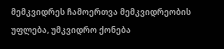მემკვიდრეს ჩამოერთვა მემკვიდრეობის უფლება, უმკვიდრო ქონება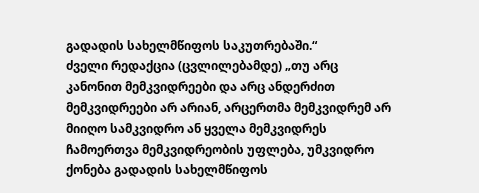გადადის სახელმწიფოს საკუთრებაში.“
ძველი რედაქცია (ცვლილებამდე) „თუ არც კანონით მემკვიდრეები და არც ანდერძით მემკვიდრეები არ არიან, არცერთმა მემკვიდრემ არ მიიღო სამკვიდრო ან ყველა მემკვიდრეს ჩამოერთვა მემკვიდრეობის უფლება, უმკვიდრო ქონება გადადის სახელმწიფოს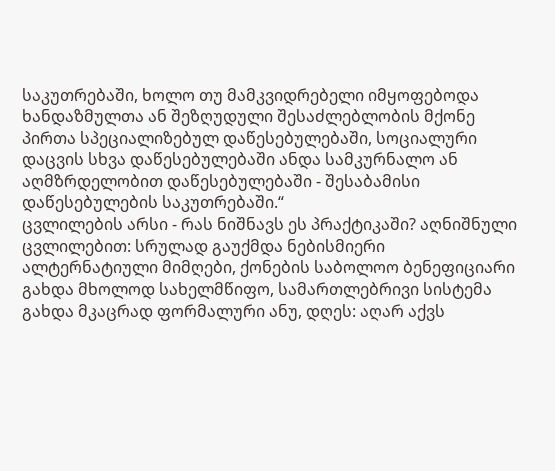საკუთრებაში, ხოლო თუ მამკვიდრებელი იმყოფებოდა ხანდაზმულთა ან შეზღუდული შესაძლებლობის მქონე პირთა სპეციალიზებულ დაწესებულებაში, სოციალური დაცვის სხვა დაწესებულებაში ანდა სამკურნალო ან აღმზრდელობით დაწესებულებაში - შესაბამისი დაწესებულების საკუთრებაში.“
ცვლილების არსი - რას ნიშნავს ეს პრაქტიკაში? აღნიშნული ცვლილებით: სრულად გაუქმდა ნებისმიერი ალტერნატიული მიმღები, ქონების საბოლოო ბენეფიციარი გახდა მხოლოდ სახელმწიფო, სამართლებრივი სისტემა გახდა მკაცრად ფორმალური ანუ, დღეს: აღარ აქვს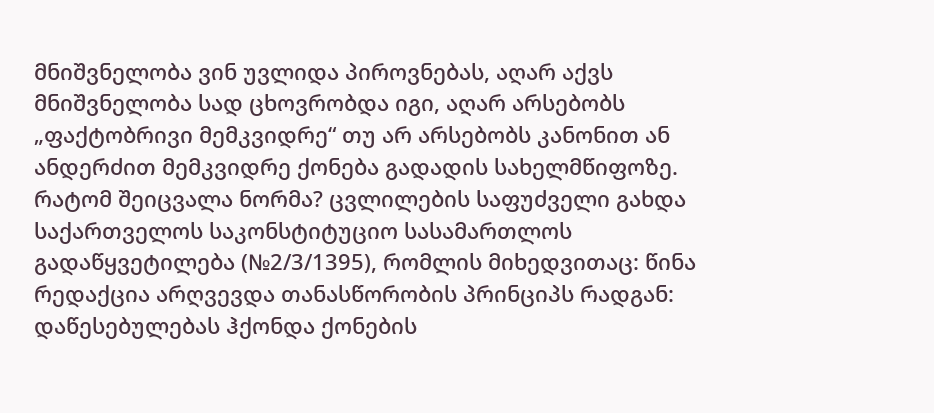მნიშვნელობა ვინ უვლიდა პიროვნებას, აღარ აქვს მნიშვნელობა სად ცხოვრობდა იგი, აღარ არსებობს „ფაქტობრივი მემკვიდრე“ თუ არ არსებობს კანონით ან ანდერძით მემკვიდრე ქონება გადადის სახელმწიფოზე.
რატომ შეიცვალა ნორმა? ცვლილების საფუძველი გახდა საქართველოს საკონსტიტუციო სასამართლოს გადაწყვეტილება (№2/3/1395), რომლის მიხედვითაც: წინა რედაქცია არღვევდა თანასწორობის პრინციპს რადგან: დაწესებულებას ჰქონდა ქონების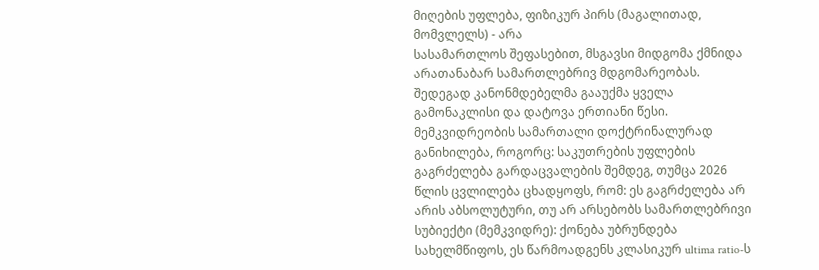მიღების უფლება, ფიზიკურ პირს (მაგალითად, მომვლელს) - არა
სასამართლოს შეფასებით, მსგავსი მიდგომა ქმნიდა არათანაბარ სამართლებრივ მდგომარეობას. შედეგად კანონმდებელმა გააუქმა ყველა გამონაკლისი და დატოვა ერთიანი წესი.
მემკვიდრეობის სამართალი დოქტრინალურად განიხილება, როგორც: საკუთრების უფლების გაგრძელება გარდაცვალების შემდეგ, თუმცა 2026 წლის ცვლილება ცხადყოფს, რომ: ეს გაგრძელება არ არის აბსოლუტური, თუ არ არსებობს სამართლებრივი სუბიექტი (მემკვიდრე): ქონება უბრუნდება სახელმწიფოს, ეს წარმოადგენს კლასიკურ ultima ratio-ს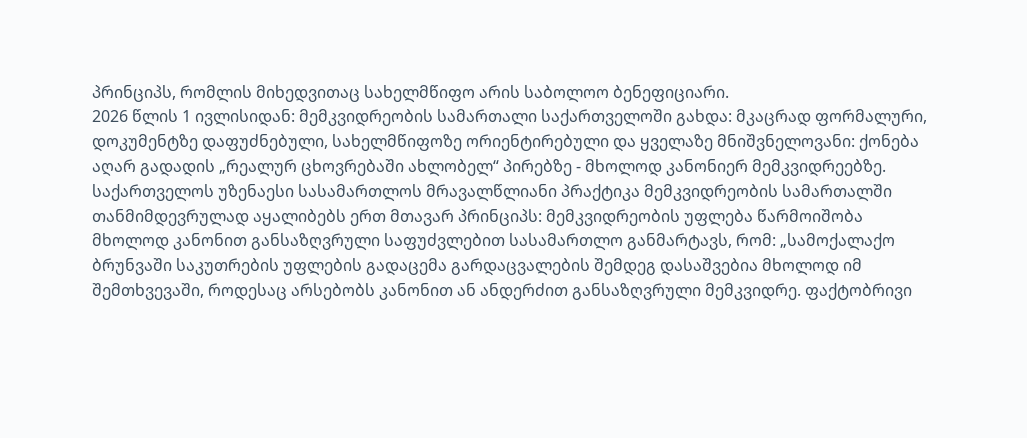პრინციპს, რომლის მიხედვითაც სახელმწიფო არის საბოლოო ბენეფიციარი.
2026 წლის 1 ივლისიდან: მემკვიდრეობის სამართალი საქართველოში გახდა: მკაცრად ფორმალური, დოკუმენტზე დაფუძნებული, სახელმწიფოზე ორიენტირებული და ყველაზე მნიშვნელოვანი: ქონება აღარ გადადის „რეალურ ცხოვრებაში ახლობელ“ პირებზე - მხოლოდ კანონიერ მემკვიდრეებზე.
საქართველოს უზენაესი სასამართლოს მრავალწლიანი პრაქტიკა მემკვიდრეობის სამართალში თანმიმდევრულად აყალიბებს ერთ მთავარ პრინციპს: მემკვიდრეობის უფლება წარმოიშობა მხოლოდ კანონით განსაზღვრული საფუძვლებით სასამართლო განმარტავს, რომ: „სამოქალაქო ბრუნვაში საკუთრების უფლების გადაცემა გარდაცვალების შემდეგ დასაშვებია მხოლოდ იმ შემთხვევაში, როდესაც არსებობს კანონით ან ანდერძით განსაზღვრული მემკვიდრე. ფაქტობრივი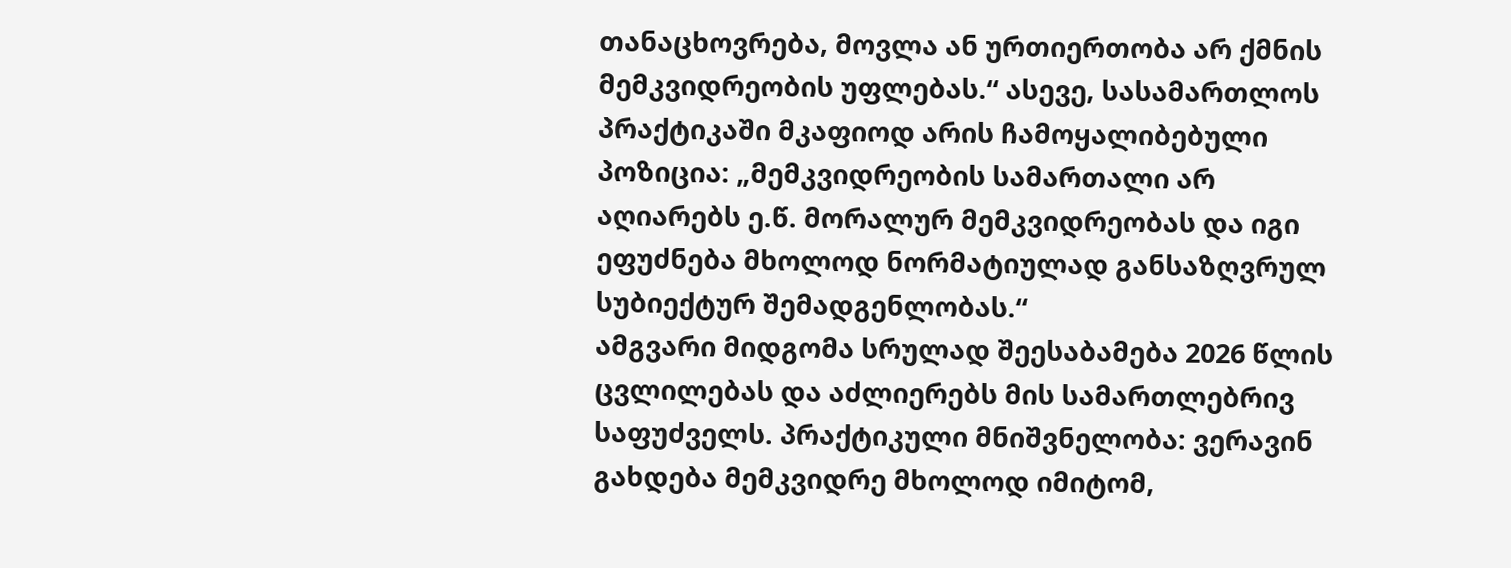თანაცხოვრება, მოვლა ან ურთიერთობა არ ქმნის მემკვიდრეობის უფლებას.“ ასევე, სასამართლოს პრაქტიკაში მკაფიოდ არის ჩამოყალიბებული პოზიცია: „მემკვიდრეობის სამართალი არ აღიარებს ე.წ. მორალურ მემკვიდრეობას და იგი ეფუძნება მხოლოდ ნორმატიულად განსაზღვრულ სუბიექტურ შემადგენლობას.“
ამგვარი მიდგომა სრულად შეესაბამება 2026 წლის ცვლილებას და აძლიერებს მის სამართლებრივ საფუძველს. პრაქტიკული მნიშვნელობა: ვერავინ გახდება მემკვიდრე მხოლოდ იმიტომ,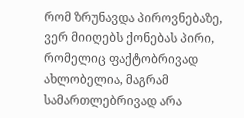რომ ზრუნავდა პიროვნებაზე, ვერ მიიღებს ქონებას პირი, რომელიც ფაქტობრივად ახლობელია, მაგრამ სამართლებრივად არა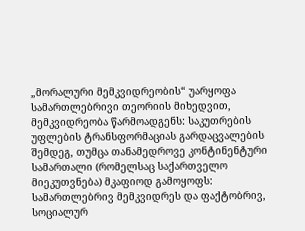„მორალური მემკვიდრეობის“ უარყოფა
სამართლებრივი თეორიის მიხედვით, მემკვიდრეობა წარმოადგენს: საკუთრების უფლების ტრანსფორმაციას გარდაცვალების შემდეგ, თუმცა თანამედროვე კონტინენტური სამართალი (რომელსაც საქართველო მიეკუთვნება) მკაფიოდ გამოყოფს: სამართლებრივ მემკვიდრეს და ფაქტობრივ, სოციალურ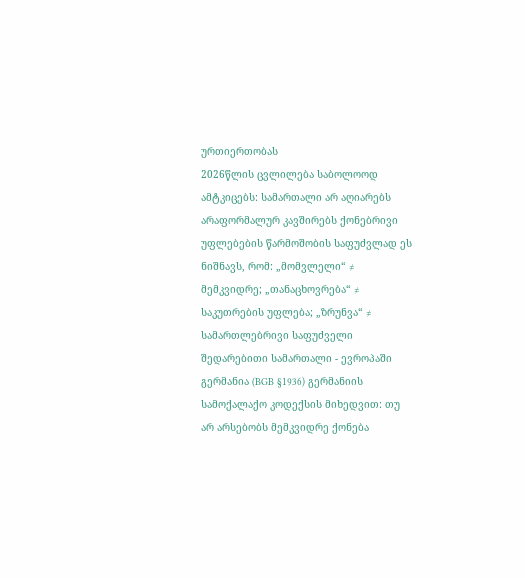ურთიერთობას
2026წლის ცვლილება საბოლოოდ ამტკიცებს: სამართალი არ აღიარებს არაფორმალურ კავშირებს ქონებრივი უფლებების წარმოშობის საფუძვლად ეს ნიშნავს, რომ: „მომვლელი“ ≠ მემკვიდრე; „თანაცხოვრება“ ≠ საკუთრების უფლება; „ზრუნვა“ ≠ სამართლებრივი საფუძველი
შედარებითი სამართალი - ევროპაში
გერმანია (BGB §1936) გერმანიის სამოქალაქო კოდექსის მიხედვით: თუ არ არსებობს მემკვიდრე ქონება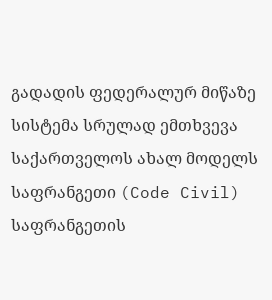გადადის ფედერალურ მიწაზე სისტემა სრულად ემთხვევა საქართველოს ახალ მოდელს
საფრანგეთი (Code Civil) საფრანგეთის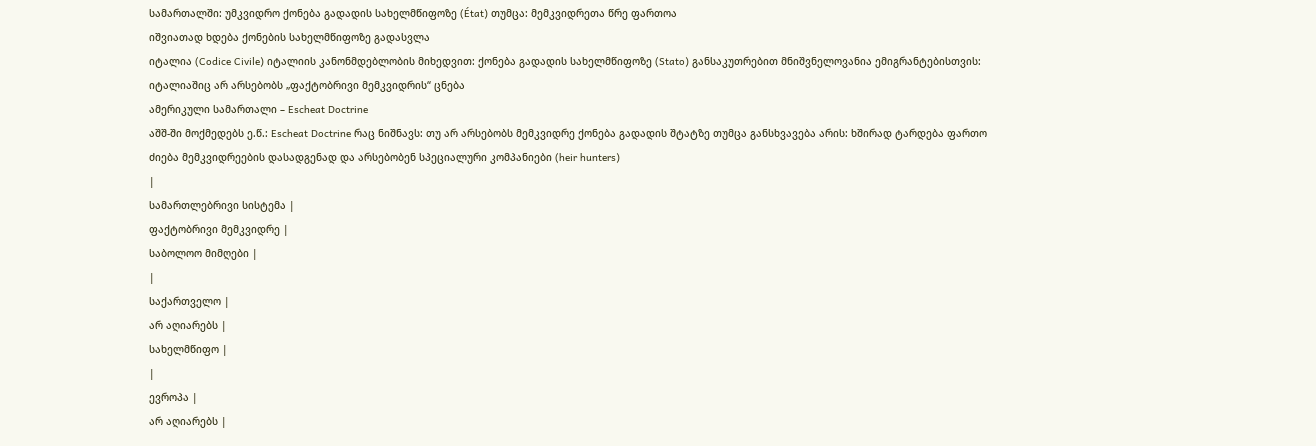სამართალში: უმკვიდრო ქონება გადადის სახელმწიფოზე (État) თუმცა: მემკვიდრეთა წრე ფართოა
იშვიათად ხდება ქონების სახელმწიფოზე გადასვლა
იტალია (Codice Civile) იტალიის კანონმდებლობის მიხედვით: ქონება გადადის სახელმწიფოზე (Stato) განსაკუთრებით მნიშვნელოვანია ემიგრანტებისთვის: იტალიაშიც არ არსებობს „ფაქტობრივი მემკვიდრის“ ცნება
ამერიკული სამართალი – Escheat Doctrine
აშშ-ში მოქმედებს ე.წ.: Escheat Doctrine რაც ნიშნავს: თუ არ არსებობს მემკვიდრე ქონება გადადის შტატზე თუმცა განსხვავება არის: ხშირად ტარდება ფართო ძიება მემკვიდრეების დასადგენად და არსებობენ სპეციალური კომპანიები (heir hunters)
|
სამართლებრივი სისტემა |
ფაქტობრივი მემკვიდრე |
საბოლოო მიმღები |
|
საქართველო |
არ აღიარებს |
სახელმწიფო |
|
ევროპა |
არ აღიარებს |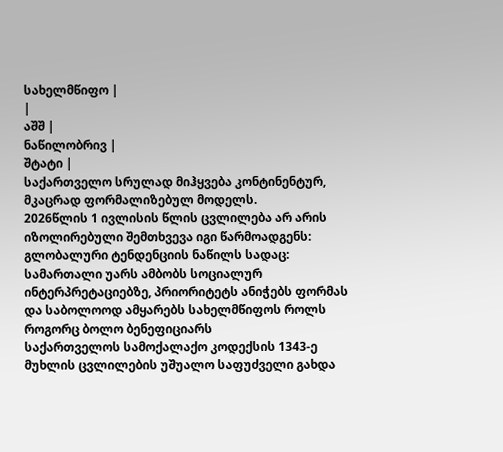სახელმწიფო |
|
აშშ |
ნაწილობრივ |
შტატი |
საქართველო სრულად მიჰყვება კონტინენტურ, მკაცრად ფორმალიზებულ მოდელს.
2026წლის 1 ივლისის წლის ცვლილება არ არის იზოლირებული შემთხვევა იგი წარმოადგენს:
გლობალური ტენდენციის ნაწილს სადაც: სამართალი უარს ამბობს სოციალურ ინტერპრეტაციებზე, პრიორიტეტს ანიჭებს ფორმას და საბოლოოდ ამყარებს სახელმწიფოს როლს როგორც ბოლო ბენეფიციარს
საქართველოს სამოქალაქო კოდექსის 1343-ე მუხლის ცვლილების უშუალო საფუძველი გახდა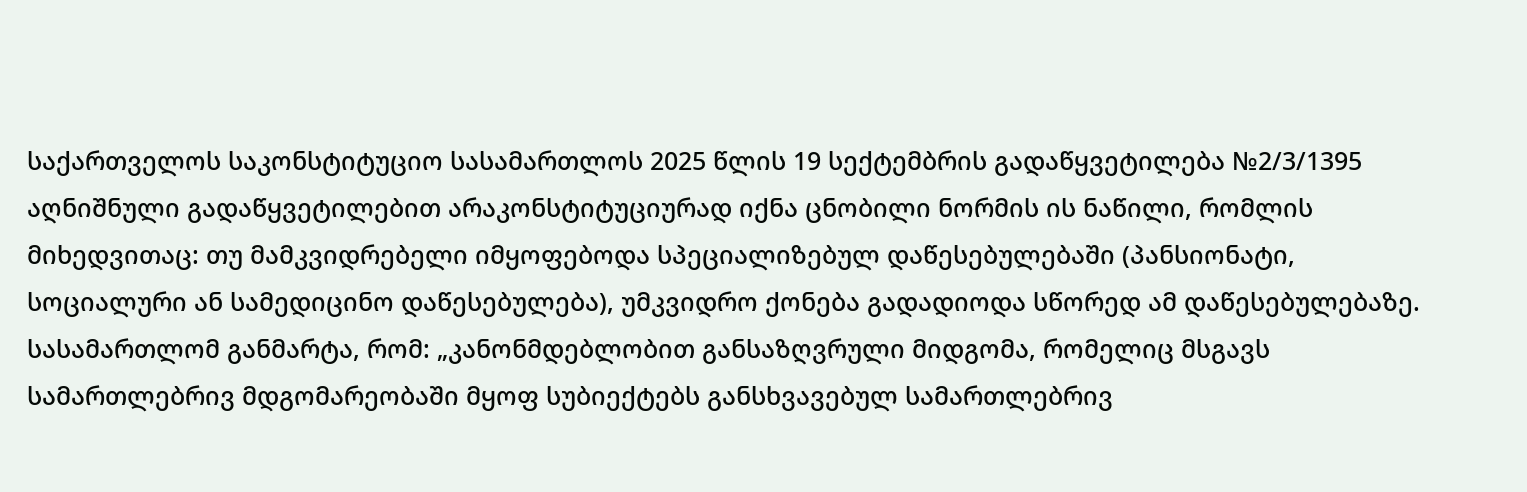საქართველოს საკონსტიტუციო სასამართლოს 2025 წლის 19 სექტემბრის გადაწყვეტილება №2/3/1395 აღნიშნული გადაწყვეტილებით არაკონსტიტუციურად იქნა ცნობილი ნორმის ის ნაწილი, რომლის მიხედვითაც: თუ მამკვიდრებელი იმყოფებოდა სპეციალიზებულ დაწესებულებაში (პანსიონატი, სოციალური ან სამედიცინო დაწესებულება), უმკვიდრო ქონება გადადიოდა სწორედ ამ დაწესებულებაზე.
სასამართლომ განმარტა, რომ: „კანონმდებლობით განსაზღვრული მიდგომა, რომელიც მსგავს სამართლებრივ მდგომარეობაში მყოფ სუბიექტებს განსხვავებულ სამართლებრივ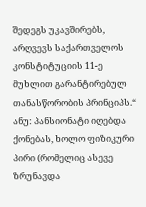შედეგს უკავშირებს, არღვევს საქართველოს კონსტიტუციის 11-ე მუხლით გარანტირებულ თანასწორობის პრინციპს.“ ანუ: პანსიონატი იღებდა ქონებას, ხოლო ფიზიკური პირი (რომელიც ასევე ზრუნავდა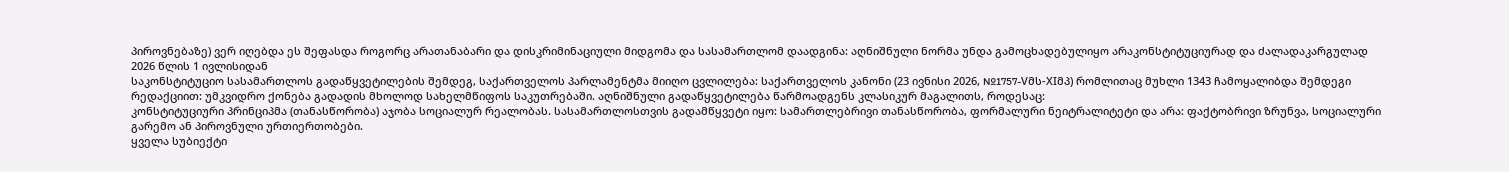პიროვნებაზე) ვერ იღებდა ეს შეფასდა როგორც არათანაბარი და დისკრიმინაციული მიდგომა და სასამართლომ დაადგინა: აღნიშნული ნორმა უნდა გამოცხადებულიყო არაკონსტიტუციურად და ძალადაკარგულად 2026 წლის 1 ივლისიდან
საკონსტიტუციო სასამართლოს გადაწყვეტილების შემდეგ, საქართველოს პარლამენტმა მიიღო ცვლილება: საქართველოს კანონი (23 ივნისი 2026, №1757-Vმს-XIმპ) რომლითაც მუხლი 1343 ჩამოყალიბდა შემდეგი რედაქციით: უმკვიდრო ქონება გადადის მხოლოდ სახელმწიფოს საკუთრებაში. აღნიშნული გადაწყვეტილება წარმოადგენს კლასიკურ მაგალითს, როდესაც:
კონსტიტუციური პრინციპმა (თანასწორობა) აჯობა სოციალურ რეალობას. სასამართლოსთვის გადამწყვეტი იყო: სამართლებრივი თანასწორობა, ფორმალური ნეიტრალიტეტი და არა: ფაქტობრივი ზრუნვა, სოციალური გარემო ან პიროვნული ურთიერთობები.
ყველა სუბიექტი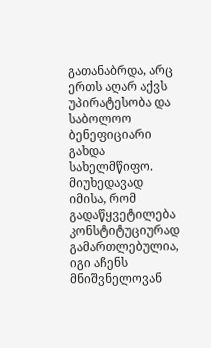გათანაბრდა, არც ერთს აღარ აქვს უპირატესობა და საბოლოო ბენეფიციარი გახდა სახელმწიფო.
მიუხედავად იმისა, რომ გადაწყვეტილება კონსტიტუციურად გამართლებულია, იგი აჩენს მნიშვნელოვან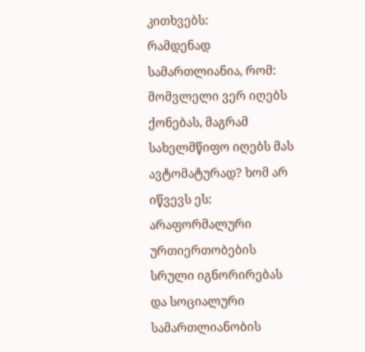კითხვებს:
რამდენად სამართლიანია, რომ: მომვლელი ვერ იღებს ქონებას, მაგრამ სახელმწიფო იღებს მას ავტომატურად? ხომ არ იწვევს ეს: არაფორმალური ურთიერთობების სრული იგნორირებას და სოციალური სამართლიანობის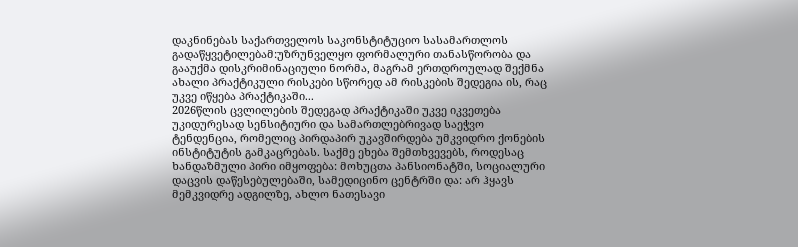დაკნინებას საქართველოს საკონსტიტუციო სასამართლოს გადაწყვეტილებამ:უზრუნველყო ფორმალური თანასწორობა და გააუქმა დისკრიმინაციული ნორმა, მაგრამ ერთდროულად შექმნა ახალი პრაქტიკული რისკები სწორედ ამ რისკების შედეგია ის, რაც უკვე იწყება პრაქტიკაში...
2026წლის ცვლილების შედეგად პრაქტიკაში უკვე იკვეთება უკიდურესად სენსიტიური და სამართლებრივად საეჭვო ტენდენცია, რომელიც პირდაპირ უკავშირდება უმკვიდრო ქონების ინსტიტუტის გამკაცრებას. საქმე ეხება შემთხვევებს, როდესაც ხანდაზმული პირი იმყოფება: მოხუცთა პანსიონატში, სოციალური დაცვის დაწესებულებაში, სამედიცინო ცენტრში და: არ ჰყავს მემკვიდრე ადგილზე, ახლო ნათესავი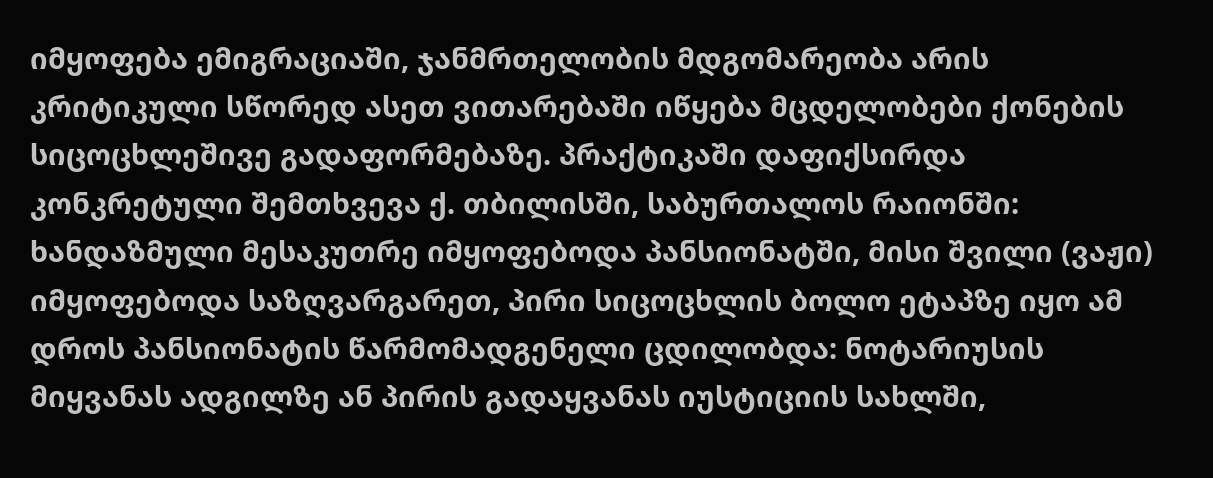იმყოფება ემიგრაციაში, ჯანმრთელობის მდგომარეობა არის კრიტიკული სწორედ ასეთ ვითარებაში იწყება მცდელობები ქონების სიცოცხლეშივე გადაფორმებაზე. პრაქტიკაში დაფიქსირდა კონკრეტული შემთხვევა ქ. თბილისში, საბურთალოს რაიონში: ხანდაზმული მესაკუთრე იმყოფებოდა პანსიონატში, მისი შვილი (ვაჟი) იმყოფებოდა საზღვარგარეთ, პირი სიცოცხლის ბოლო ეტაპზე იყო ამ დროს პანსიონატის წარმომადგენელი ცდილობდა: ნოტარიუსის მიყვანას ადგილზე ან პირის გადაყვანას იუსტიციის სახლში,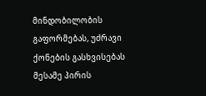მინდობილობის გაფორმებას, უძრავი ქონების გასხვისებას მესამე პირის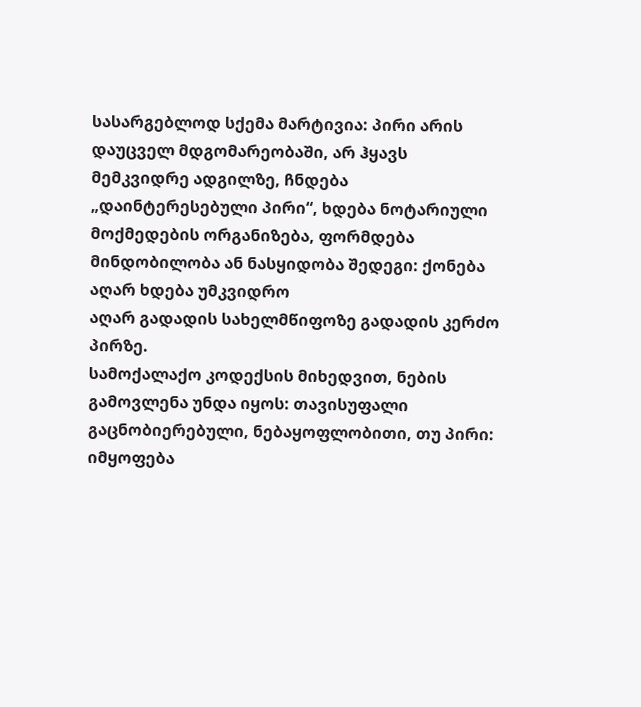სასარგებლოდ სქემა მარტივია: პირი არის დაუცველ მდგომარეობაში, არ ჰყავს მემკვიდრე ადგილზე, ჩნდება „დაინტერესებული პირი“, ხდება ნოტარიული მოქმედების ორგანიზება, ფორმდება მინდობილობა ან ნასყიდობა შედეგი: ქონება აღარ ხდება უმკვიდრო
აღარ გადადის სახელმწიფოზე გადადის კერძო პირზე.
სამოქალაქო კოდექსის მიხედვით, ნების გამოვლენა უნდა იყოს: თავისუფალი
გაცნობიერებული, ნებაყოფლობითი, თუ პირი: იმყოფება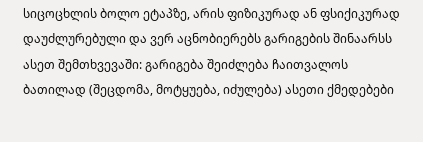სიცოცხლის ბოლო ეტაპზე, არის ფიზიკურად ან ფსიქიკურად დაუძლურებული და ვერ აცნობიერებს გარიგების შინაარსს ასეთ შემთხვევაში: გარიგება შეიძლება ჩაითვალოს ბათილად (შეცდომა, მოტყუება, იძულება) ასეთი ქმედებები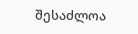შესაძლოა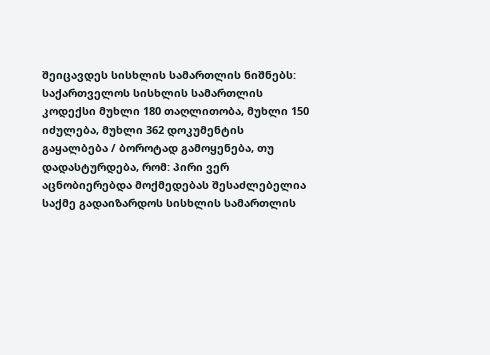შეიცავდეს სისხლის სამართლის ნიშნებს: საქართველოს სისხლის სამართლის კოდექსი მუხლი 180 თაღლითობა, მუხლი 150 იძულება, მუხლი 362 დოკუმენტის გაყალბება / ბოროტად გამოყენება, თუ დადასტურდება, რომ: პირი ვერ აცნობიერებდა მოქმედებას შესაძლებელია საქმე გადაიზარდოს სისხლის სამართლის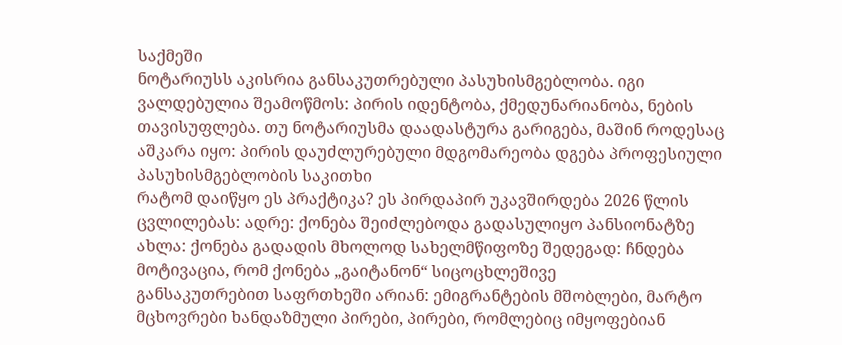საქმეში
ნოტარიუსს აკისრია განსაკუთრებული პასუხისმგებლობა. იგი ვალდებულია შეამოწმოს: პირის იდენტობა, ქმედუნარიანობა, ნების თავისუფლება. თუ ნოტარიუსმა დაადასტურა გარიგება, მაშინ როდესაც აშკარა იყო: პირის დაუძლურებული მდგომარეობა დგება პროფესიული პასუხისმგებლობის საკითხი
რატომ დაიწყო ეს პრაქტიკა? ეს პირდაპირ უკავშირდება 2026 წლის ცვლილებას: ადრე: ქონება შეიძლებოდა გადასულიყო პანსიონატზე ახლა: ქონება გადადის მხოლოდ სახელმწიფოზე შედეგად: ჩნდება მოტივაცია, რომ ქონება „გაიტანონ“ სიცოცხლეშივე
განსაკუთრებით საფრთხეში არიან: ემიგრანტების მშობლები, მარტო მცხოვრები ხანდაზმული პირები, პირები, რომლებიც იმყოფებიან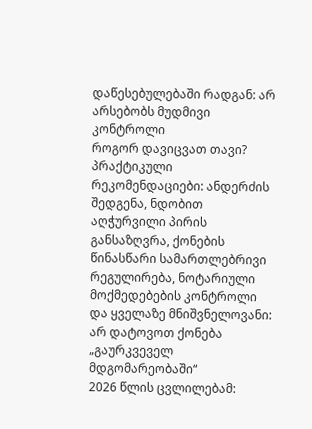დაწესებულებაში რადგან: არ არსებობს მუდმივი კონტროლი
როგორ დავიცვათ თავი?
პრაქტიკული რეკომენდაციები: ანდერძის შედგენა, ნდობით აღჭურვილი პირის განსაზღვრა, ქონების წინასწარი სამართლებრივი რეგულირება, ნოტარიული მოქმედებების კონტროლი და ყველაზე მნიშვნელოვანი: არ დატოვოთ ქონება „გაურკვეველ მდგომარეობაში“
2026 წლის ცვლილებამ: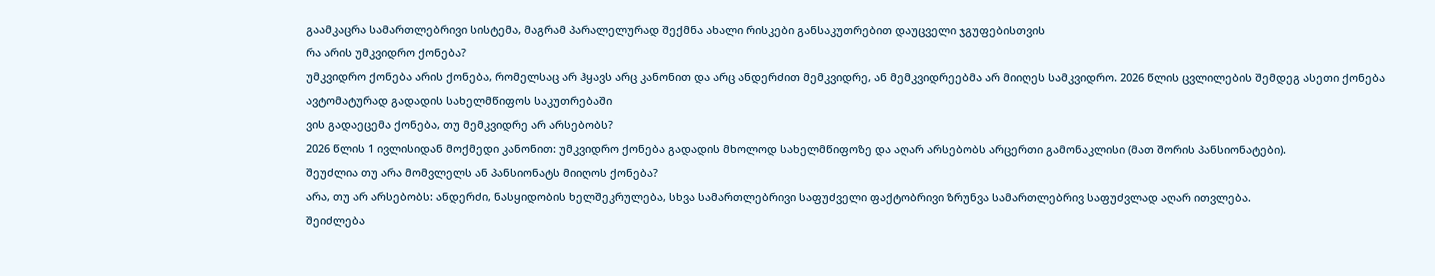გაამკაცრა სამართლებრივი სისტემა, მაგრამ პარალელურად შექმნა ახალი რისკები განსაკუთრებით დაუცველი ჯგუფებისთვის
რა არის უმკვიდრო ქონება?
უმკვიდრო ქონება არის ქონება, რომელსაც არ ჰყავს არც კანონით და არც ანდერძით მემკვიდრე, ან მემკვიდრეებმა არ მიიღეს სამკვიდრო. 2026 წლის ცვლილების შემდეგ ასეთი ქონება ავტომატურად გადადის სახელმწიფოს საკუთრებაში
ვის გადაეცემა ქონება, თუ მემკვიდრე არ არსებობს?
2026 წლის 1 ივლისიდან მოქმედი კანონით: უმკვიდრო ქონება გადადის მხოლოდ სახელმწიფოზე და აღარ არსებობს არცერთი გამონაკლისი (მათ შორის პანსიონატები).
შეუძლია თუ არა მომვლელს ან პანსიონატს მიიღოს ქონება?
არა, თუ არ არსებობს: ანდერძი, ნასყიდობის ხელშეკრულება, სხვა სამართლებრივი საფუძველი ფაქტობრივი ზრუნვა სამართლებრივ საფუძვლად აღარ ითვლება.
შეიძლება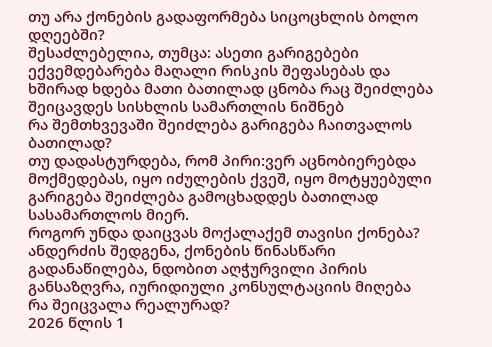თუ არა ქონების გადაფორმება სიცოცხლის ბოლო დღეებში?
შესაძლებელია, თუმცა: ასეთი გარიგებები ექვემდებარება მაღალი რისკის შეფასებას და ხშირად ხდება მათი ბათილად ცნობა რაც შეიძლება შეიცავდეს სისხლის სამართლის ნიშნებ
რა შემთხვევაში შეიძლება გარიგება ჩაითვალოს ბათილად?
თუ დადასტურდება, რომ პირი:ვერ აცნობიერებდა მოქმედებას, იყო იძულების ქვეშ, იყო მოტყუებული გარიგება შეიძლება გამოცხადდეს ბათილად სასამართლოს მიერ.
როგორ უნდა დაიცვას მოქალაქემ თავისი ქონება?
ანდერძის შედგენა, ქონების წინასწარი გადანაწილება, ნდობით აღჭურვილი პირის განსაზღვრა, იურიდიული კონსულტაციის მიღება
რა შეიცვალა რეალურად?
2026 წლის 1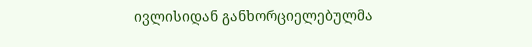ივლისიდან განხორციელებულმა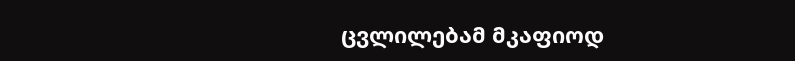ცვლილებამ მკაფიოდ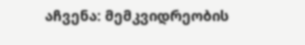აჩვენა: მემკვიდრეობის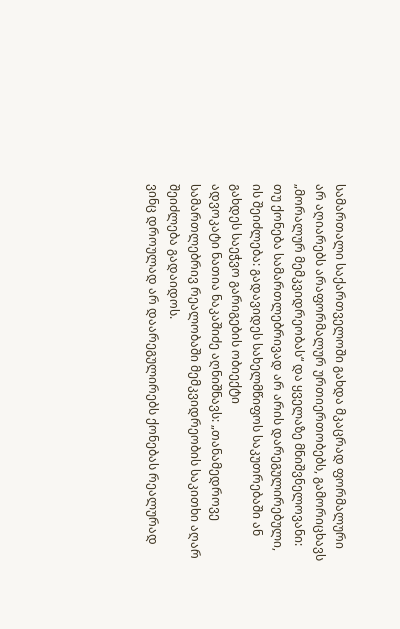სამართალი საქართველოში გახდა მკაცრად ფორმალური არ აღიარებს არაფორმალურ ურთიერთობებს, გამორიცხავს „მორალურ მემკვიდრეობას“ და ყველაზე მნიშვნელოვანი: თუ ქონება სამართლებრივად არ არის დარეგულირებული, ის შეიძლება: გადავიდეს სახელმწიფოს საკუთრებაში ან გახდეს საეჭვო გარიგების ობიექტი
ადვოკატი ნათია ნაკაშიძე აღნიშნავს: „თანამედროვე სამართლებრივ რეალობაში მემკვიდრეობის საკითხი აღარ შეიძლება გადაიდოს.
ვინც დროულად არ დაარეგულირებს ქონებას რეალურად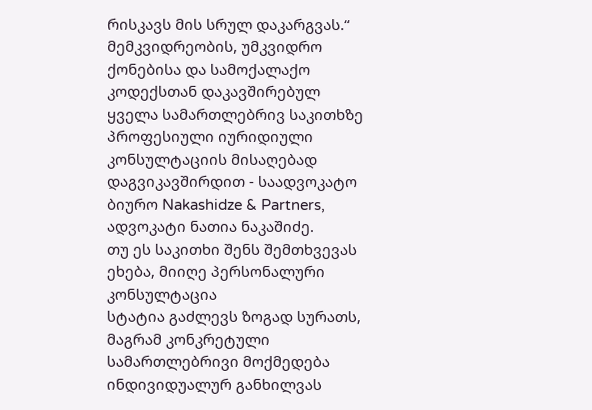რისკავს მის სრულ დაკარგვას.“
მემკვიდრეობის, უმკვიდრო ქონებისა და სამოქალაქო კოდექსთან დაკავშირებულ ყველა სამართლებრივ საკითხზე პროფესიული იურიდიული კონსულტაციის მისაღებად დაგვიკავშირდით - საადვოკატო ბიურო Nakashidze & Partners, ადვოკატი ნათია ნაკაშიძე.
თუ ეს საკითხი შენს შემთხვევას ეხება, მიიღე პერსონალური კონსულტაცია
სტატია გაძლევს ზოგად სურათს, მაგრამ კონკრეტული სამართლებრივი მოქმედება ინდივიდუალურ განხილვას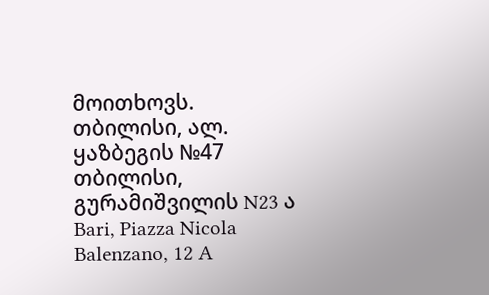მოითხოვს.
თბილისი, ალ. ყაზბეგის №47
თბილისი, გურამიშვილის N23 ა
Bari, Piazza Nicola Balenzano, 12 A